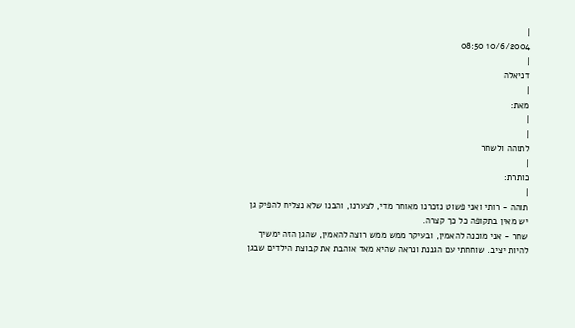|
10/6/2004 08:50
|
דניאלה
|
מאת:
|
|
לתוהה ולשחר
|
כותרת:
|
תוהה - רותי ואני פשוט נזכרנו מאוחר מדי, לצערנו, והבנו שלא נצליח להפיק גן יש מאין בתקופה כל כך קצרה.
שחר - אני מוכנה להאמין, ובעיקר ממש ממש רוצה להאמין, שהגן הזה ימשיך להיות יציב. שוחחתי עם הגננת ונראה שהיא מאד אוהבת את קבוצת הילדים שבגן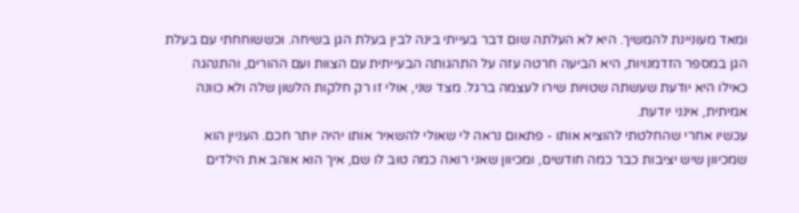ומאד מעוניינת להמשיך. היא לא העלתה שום דבר בעייתי בינה לבין בעלת הגן בשיחה. וכששוחחתי עם בעלת הגן במספר הזדמנויות, היא הביעה חרטה עזה על התהגותה הבעייתית עם הצוות ועם ההורים, והתנהגה כאילו היא יודעת שעשתה שטויות שירו לעצמה ברגל. מצד שני, אולי זו רק חלקות הלשון שלה ולא כוונה אמיתית, אינני יודעת.
עכשיו אחרי שהחלטתי להוציא אותו - פתאום נראה לי שאולי להשאיר אותו יהיה יותר חכם. העניין הוא שמכיוון שיש יציבות כבר כמה חודשים, ומכיוון שאני רואה כמה טוב לו שם, איך הוא אוהב את הילדים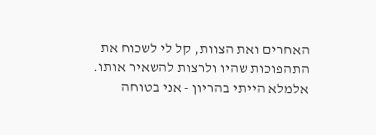האחרים ואת הצוות, קל לי לשכוח את התהפוכות שהיו ולרצות להשאיר אותו. אלמלא הייתי בהריון - אני בטוחה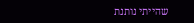שהייתי נותנת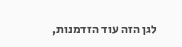לגן הזה עוד הזדמנות,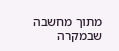מתוך מחשבה שבמקרה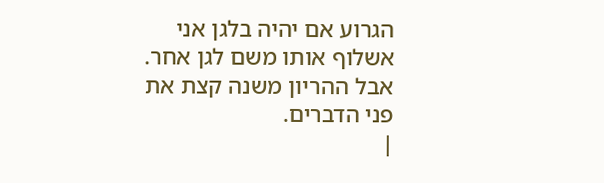הגרוע אם יהיה בלגן אני אשלוף אותו משם לגן אחר. אבל ההריון משנה קצת את פני הדברים.
|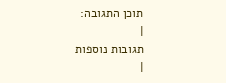תוכן התגובה:
|
תגובות נוספות
|